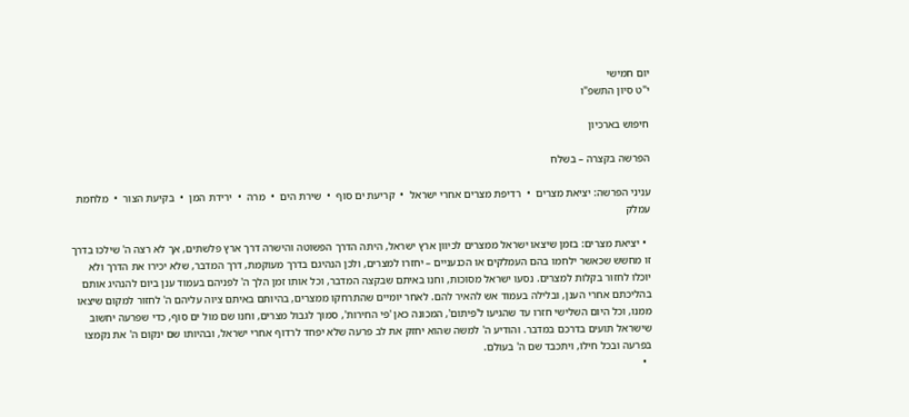יום חמישי
י"ט סיון התשפ"ו

חיפוש בארכיון

הפרשה בקצרה – בשלח

עניני הפרשה: יציאת מצרים  •  רדיפת מצרים אחרי ישראל  •  קריעת ים סוף  •  שירת הים  •  מרה  •  ירידת המן  •  בקיעת הצור  •  מלחמת עמלק

  • יציאת מצרים: בזמן שיצאו ישראל ממצרים לכיוון ארץ ישראל, היתה הדרך הפשוטה והישרה דרך ארץ פלשתים, אך לא רצה ה' שילכו בדרך זו מחשש שכאשר ילחמו בהם העמלקים או הכנעניים – יחזרו למצרים, ולכן הנהיגם בדרך מעוקמת, דרך המדבר, שלא יכירו את הדרך ולא יוכלו לחזור בקלות למצרים. נסעו ישראל מסוכות, וחנו באיתם שבקצה המדבר, וכל אותו זמן הלך ה' לפניהם בעמוד ענן ביום להנהיג אותם בהליכתם אחרי הענן, ובלילה בעמוד אש להאיר להם. לאחר יומיים שהתרחקו ממצרים, בהיותם באיתם ציוה עליהם ה' לחזור למקום שיצאו ממנו, וכל היום השלישי חזרו עד שהגיעו ל'פיתום', המכונה כאן 'פי החירות', סמוך לגבול מצרים, וחנו שם מול ים סוף, כדי שפרעה יחשוב שישראל תועים בדרכם במדבר. והודיע ה' למשה שהוא יחזק את לב פרעה שלא יפחד לרדוף אחרי ישראל, ובהיותו שם ינקום ה' את נקמצו בפרעה ובכל חילו, ויתכבד שם ה' בעולם.
  •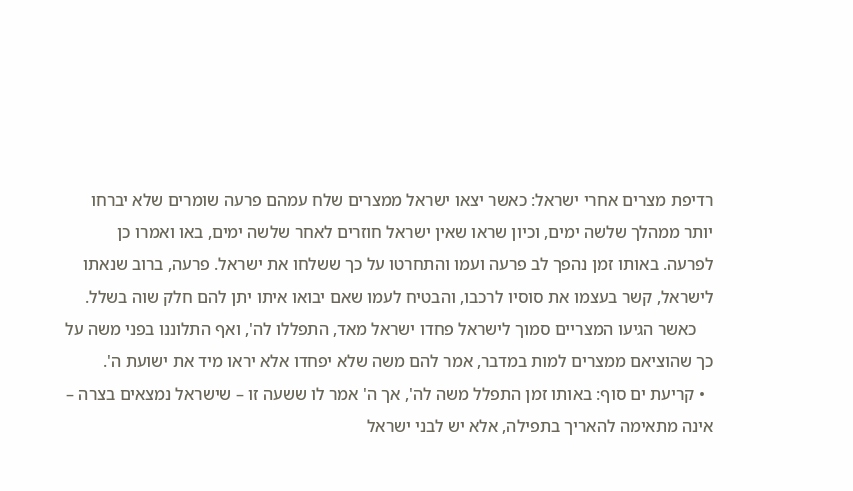רדיפת מצרים אחרי ישראל: כאשר יצאו ישראל ממצרים שלח עמהם פרעה שומרים שלא יברחו יותר ממהלך שלשה ימים, וכיון שראו שאין ישראל חוזרים לאחר שלשה ימים, באו ואמרו כן לפרעה. באותו זמן נהפך לב פרעה ועמו והתחרטו על כך ששלחו את ישראל. פרעה, ברוב שנאתו לישראל, קשר בעצמו את סוסיו לרכבו, והבטיח לעמו שאם יבואו איתו יתן להם חלק שוה בשלל.
    כאשר הגיעו המצריים סמוך לישראל פחדו ישראל מאד, התפללו לה', ואף התלוננו בפני משה על כך שהוציאם ממצרים למות במדבר, אמר להם משה שלא יפחדו אלא יראו מיד את ישועת ה'.
  • קריעת ים סוף: באותו זמן התפלל משה לה', אך ה' אמר לו ששעה זו – שישראל נמצאים בצרה – אינה מתאימה להאריך בתפילה, אלא יש לבני ישראל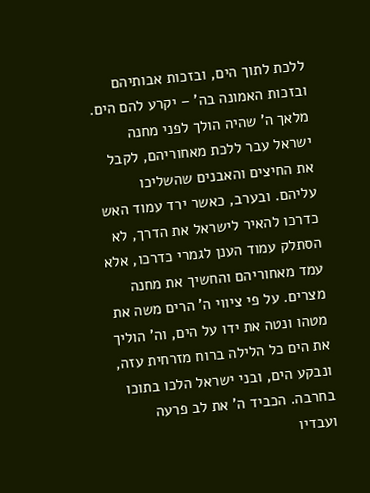ללכת לתוך הים, ובזכות אבותיהם ובזכות האמונה בה' – יקרע להם הים. מלאך ה' שהיה הולך לפני מחנה ישראל עבר ללכת מאחוריהם, לקבל את החיצים והאבנים שהשליכו עליהם. ובערב, כאשר ירד עמוד האש כדרכו להאיר לישראל את הדרך, לא הסתלק עמוד הענן לגמרי כדרכו, אלא עמד מאחוריהם והחשיך את מחנה מצרים. על פי ציווי ה' הרים משה את מטהו ונטה את ידו על הים, וה' הוליך את הים כל הלילה ברוח מזרחית עזה, ונבקע הים, ובני ישראל הלכו בתוכו בחרבה. הכביד ה' את לב פרעה ועבדיו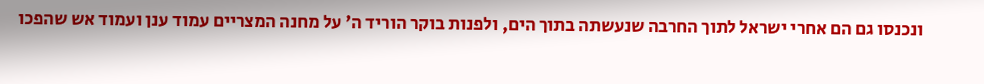ונכנסו גם הם אחרי ישראל לתוך החרבה שנעשתה בתוך הים, ולפנות בוקר הוריד ה' על מחנה המצריים עמוד ענן ועמוד אש שהפכו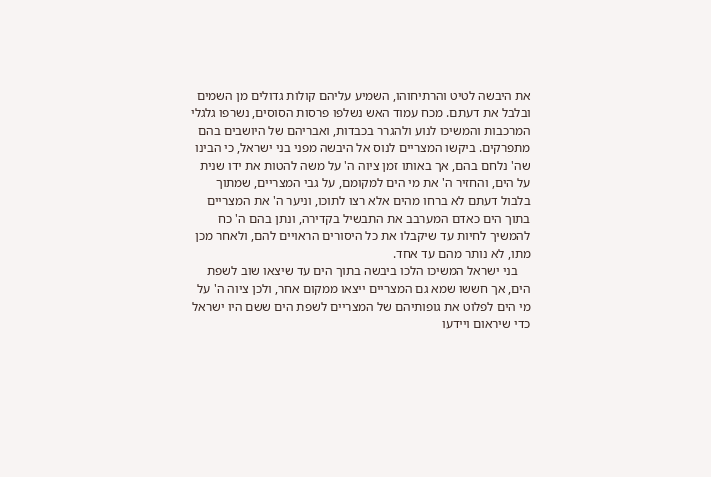את היבשה לטיט והרתיחוהו, השמיע עליהם קולות גדולים מן השמים ובלבל את דעתם. מכח עמוד האש נשלפו פרסות הסוסים, נשרפו גלגלי המרכבות והמשיכו לנוע ולהגרר בכבדות, ואבריהם של היושבים בהם מתפרקים. ביקשו המצריים לנוס אל היבשה מפני בני ישראל, כי הבינו שה' נלחם בהם, אך באותו זמן ציוה ה' על משה להטות את ידו שנית על הים, והחזיר ה' את מי הים למקומם, על גבי המצריים, שמתוך בלבול דעתם לא ברחו מהים אלא רצו לתוכו, וניער ה' את המצריים בתוך הים כאדם המערבב את התבשיל בקדירה, ונתן בהם ה' כח להמשיך לחיות עד שיקבלו את כל היסורים הראויים להם, ולאחר מכן מתו, לא נותר מהם עד אחד.
    בני ישראל המשיכו הלכו ביבשה בתוך הים עד שיצאו שוב לשפת הים, אך חששו שמא גם המצריים ייצאו ממקום אחר, ולכן ציוה ה' על מי הים לפלוט את גופותיהם של המצריים לשפת הים ששם היו ישראל כדי שיראום ויידעו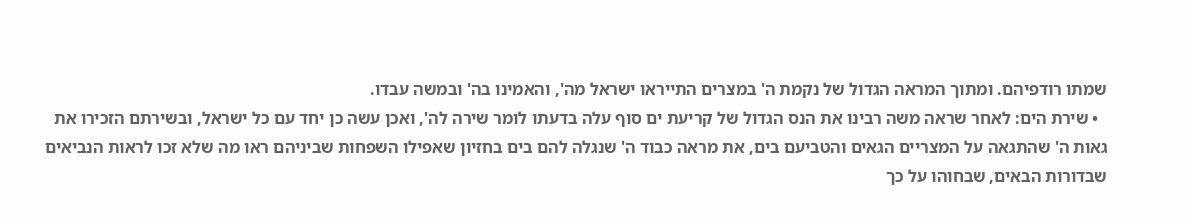שמתו רודפיהם. ומתוך המראה הגדול של נקמת ה' במצרים התייראו ישראל מה', והאמינו בה' ובמשה עבדו.
  • שירת הים: לאחר שראה משה רבינו את הנס הגדול של קריעת ים סוף עלה בדעתו לומר שירה לה', ואכן עשה כן יחד עם כל ישראל, ובשירתם הזכירו את גאות ה' שהתגאה על המצריים הגאים והטביעם בים, את מראה כבוד ה' שנגלה להם בים בחזיון שאפילו השפחות שביניהם ראו מה שלא זכו לראות הנביאים שבדורות הבאים, שבחוהו על כך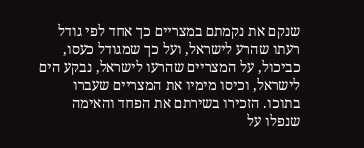שנקם את נקמתם במצריים כך אחד לפי גודל רעתו שהרע לישראל, ועל כך שמגודל כעסו, כביכול, על המצריים שהרעו לישראל, נבקע הים לישראל, וכיסו מימיו את המצריים שעברו בתוכו. הזכירו בשירתם את הפחד והאימה שנפלו על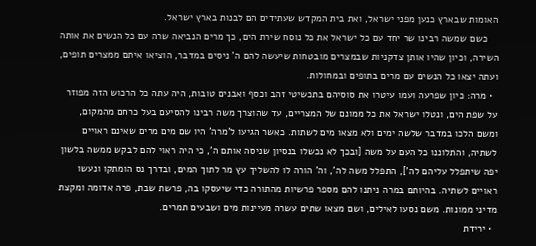האומות שבארץ כנען מפני ישראל, ואת בית המקדש שעתידים הם לבנות בארץ ישראל.
    כשם שמשה רבינו שר יחד עם כל ישראל את כל נוסח שירת הים, כך מרים הנביאה שרה עם כל הנשים את אותה השירה, וכיון שהיו אותן צדקניות שבמצרים מובטחות שיעשה להם ה' ניסים במדבר, הוציאו איתם ממצרים תופים, ועתה יצאו כל הנשים עם מרים בתופים ובמחולות.
  • מרה: כיון שפרעה ועמו עיטרו את סוסיהם בתכשיטי זהב וכסף ואבנים טובות, היה עתה כל הרכוש הזה מפוזר על שפת הים, ונטלו ישראל את כל ממונם של המצריים, עד שהוצרך משה רבינו להסיעם בעל כרחם מהמקום, ומשם הלכו במדבר שלשה ימים ולא מצאו מים לשתות. כאשר הגיעו ל'מרה' היו שם מים מרים שאינם ראויים לשתיה, והתלוננו כל העם על משה [ובכך לא נכשלו בנסיון שניסה אותם ה', כי היה ראוי להם לבקש ממשה בלשון יפה שיתפלל עליהם לה'], התפלל משה לה', וה' הורה לו להשליך עץ מר לתוך המים, ובדרך נס הומתקו ונעשו ראויים לשתיה. בהיותם במרה ניתנו להם מספר פרשיות מהתורה כדי שיעסקו בה, פרשת שבת, פרה אדומה ומקצת מדיני ממונות. משם נסעו לאילים, ושם מצאו שתים עשרה מעיינות מים ושבעים תמרים.
  • ירידת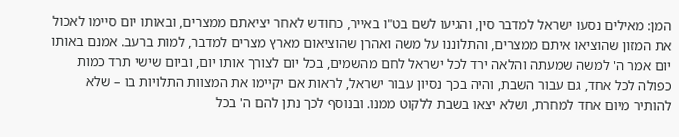המן: מאילים נסעו ישראל למדבר סין, והגיעו לשם בט"ו באייר, כחודש לאחר יציאתם ממצרים, ובאותו יום סיימו לאכול את המזון שהוציאו איתם ממצרים, והתלוננו על משה ואהרן שהוציאום מארץ מצרים למדבר, למות ברעב. אמנם באותו יום אמר ה' למשה שמעתה והלאה ירד לכל ישראל לחם מהשמים, בכל יום לצורך אותו יום, וביום שישי תרד כמות כפולה לכל אחד, גם עבור השבת, והיה בכך נסיון עבור ישראל, לראות אם יקיימו את המצוות התלויות בו – שלא להותיר מיום אחד למחרת, ושלא יצאו בשבת ללקוט ממנו. ובנוסף לכך נתן להם ה' בכל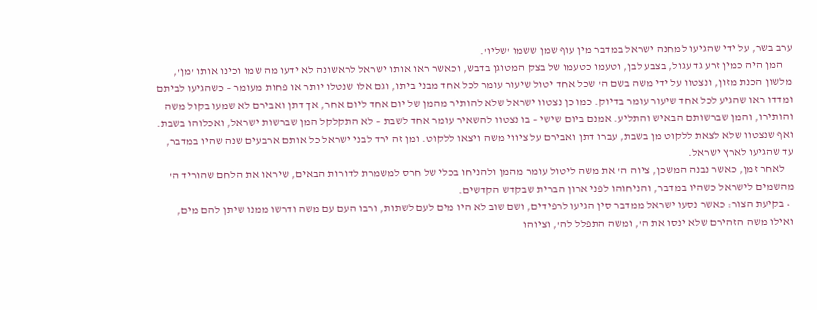ערב בשר, על ידי שהגיעו למחנה ישראל במדבר מין עוף שמן ששמו 'שליו'.
    המן היה כמין זרע גד עגול, בצבע לבן, וטעמו כטעמו של בצק המטוגן בדבש, וכאשר ראו אותו ישראל לראשונה לא ידעו מה שמו וכינו אותו 'מן', מלשון הכנת מזון, ונצטוו על ידי משה בשם ה' שכל אחד יטול שיעור עומר לכל אחד מבני ביתו, וגם אלו שנטלו יותר או פחות מעומר – כשהגיעו לביתם ומדדו ראו שהגיע לכל אחד שיעור עומר בדיוק. כמו כן נצטוו ישראל שלא להותיר מהמן של יום אחד ליום אחר, אך דתן ואבירם לא שמעו בקול משה והותירו, והמן שברשותם הבאיש והתליע. אמנם ביום שישי – בו נצטוו להשאיר עומר אחד לשבת – לא התקלקל המן שברשות ישראל, ואכלוהו בשבת. ואף שנצטוו שלא לצאת ללקוט מן בשבת, עברו דתן ואבירם על ציווי משה ויצאו ללקוט. ומן זה ירד לבני ישראל כל אותם ארבעים שנה שהיו במדבר, עד שהגיעו לארץ ישראל.
    לאחר זמן, כאשר נבנה המשכן, ציוה ה' את משה ליטול עומר מהמן ולהניחו בכלי של חרס למשמרת לדורות הבאים, שיראו את הלחם שהוריד ה' מהשמים לישראל כשהיו במדבר, והניחוהו לפני ארון הברית שבקדש הקדשים.
  • בקיעת הצור: כאשר נסעו ישראל ממדבר סין הגיעו לרפידים, ושם שוב לא היו מים לעם לשתות, ורבו העם עם משה ודרשו ממנו שיתן להם מים, ואילו משה הזהירם שלא ינסו את ה', ומשה התפלל לה', וציוהו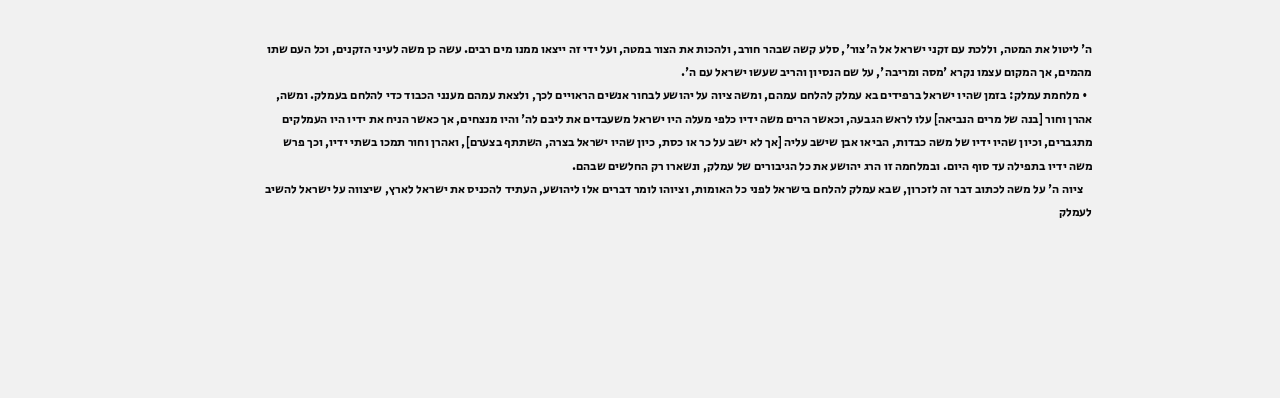ה' ליטול את המטה, וללכת עם זקני ישראל אל ה'צור', סלע קשה שבהר חורב, ולהכות את הצור במטה, ועל ידי זה ייצאו ממנו מים רבים. עשה כן משה לעיני הזקנים, וכל העם שתו מהמים, אך המקום עצמו נקרא 'מסה ומריבה', על שם הנסיון והריב שעשו ישראל עם ה'.
  • מלחמת עמלק: בזמן שהיו ישראל ברפידים בא עמלק להלחם עמהם, ומשה ציוה על יהושע לבחור אנשים הראויים לכך, ולצאת עמהם מענני הכבוד כדי להלחם בעמלק. ומשה, אהרן וחור [בנה של מרים הנביאה] עלו לראש הגבעה, וכאשר הרים משה ידיו כלפי מעלה היו ישראל משעבדים את ליבם לה' והיו מנצחים, אך כאשר הניח את ידיו היו העמלקים מתגברים, וכיון שהיו ידיו של משה כבדות, הביאו אבן שישב עליה [אך לא ישב על כר או כסת, כיון שהיו ישראל בצרה, השתתף בצערם], ואהרן וחור תמכו בשתי ידיו, וכך פרש משה ידיו בתפילה עד סוף היום. ובמלחמה זו הרג יהושע את כל הגיבורים של עמלק, ונשארו רק החלשים שבהם.
    ציוה ה' על משה לכתוב דבר זה לזכרון, שבא עמלק להלחם בישראל לפני כל האומות, וציוהו לומר דברים אלו ליהושע, העתיד להכניס את ישראל לארץ, שיצווה על ישראל להשיב לעמלק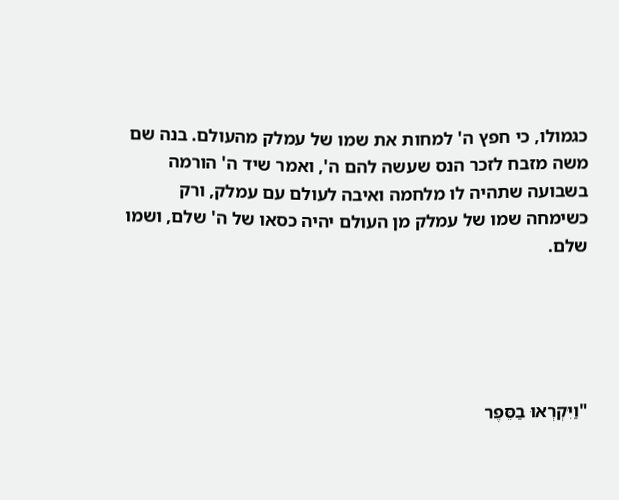כגמולו, כי חפץ ה' למחות את שמו של עמלק מהעולם. בנה שם משה מזבח לזכר הנס שעשה להם ה', ואמר שיד ה' הורמה בשבועה שתהיה לו מלחמה ואיבה לעולם עם עמלק, ורק כשימחה שמו של עמלק מן העולם יהיה כסאו של ה' שלם, ושמו שלם.





"וַיִּקְרְאוּ בַסֵּפֶר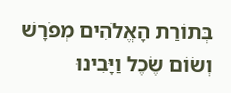בְּתוֹרַת הָאֱלֹהִים מְפֹרָשׁ וְשׂוֹם שֶׂכֶל וַיָּבִינוּ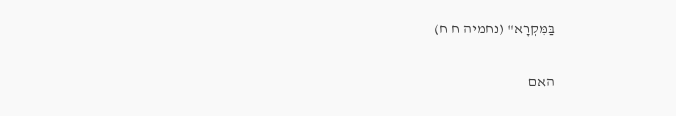בַּמִּקְרָא" (נחמיה ח ח)

האם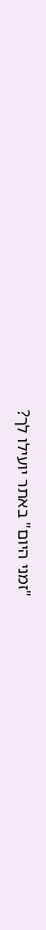"זמני היום" באתר יועילו לך?